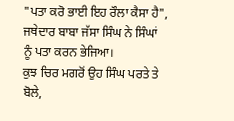"ਪਤਾ ਕਰੋ ਭਾਈ ਇਹ ਰੌਲਾ ਕੈਸਾ ਹੈ", ਜਥੇਦਾਰ ਬਾਬਾ ਜੱਸਾ ਸਿੰਘ ਨੇ ਸਿੰਘਾਂ ਨੂੰ ਪਤਾ ਕਰਨ ਭੇਜਿਆ।
ਕੁਝ ਚਿਰ ਮਗਰੋਂ ਉਹ ਸਿੰਘ ਪਰਤੇ ਤੇ ਬੋਲੇ,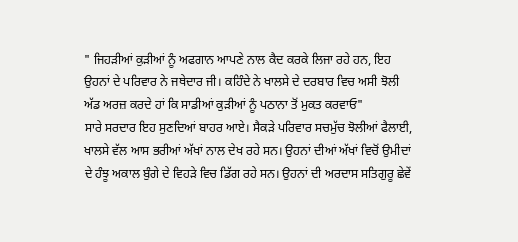" ਜਿਹੜੀਆਂ ਕੁੜੀਆਂ ਨੂੰ ਅਫਗਾਨ ਆਪਣੇ ਨਾਲ ਕੈਦ ਕਰਕੇ ਲਿਜਾ ਰਹੇ ਹਨ, ਇਹ ਉਹਨਾਂ ਦੇ ਪਰਿਵਾਰ ਨੇ ਜਥੇਦਾਰ ਜੀ। ਕਹਿੰਦੇ ਨੇ ਖਾਲਸੇ ਦੇ ਦਰਬਾਰ ਵਿਚ ਅਸੀ ਝੋਲੀ ਅੱਡ ਅਰਜ਼ ਕਰਦੇ ਹਾਂ ਕਿ ਸਾਡੀਆਂ ਕੁੜੀਆਂ ਨੂੰ ਪਠਾਨਾ ਤੋਂ ਮੁਕਤ ਕਰਵਾਓ"
ਸਾਰੇ ਸਰਦਾਰ ਇਹ ਸੁਣਦਿਆਂ ਬਾਹਰ ਆਏ। ਸੈਕੜੇ ਪਰਿਵਾਰ ਸਚਮੁੱਚ ਝੋਲੀਆਂ ਫੈਲਾਈ, ਖਾਲਸੇ ਵੱਲ ਆਸ ਭਰੀਆਂ ਅੱਖਾਂ ਨਾਲ ਦੇਖ ਰਹੇ ਸਨ। ਉਹਨਾਂ ਦੀਆਂ ਅੱਖਾਂ ਵਿਚੋਂ ਉਮੀਦਾਂ ਦੇ ਹੰਝੂ ਅਕਾਲ ਬੁੰਗੇ ਦੇ ਵਿਹੜੇ ਵਿਚ ਡਿੱਗ ਰਹੇ ਸਨ। ਉਹਨਾਂ ਦੀ ਅਰਦਾਸ ਸਤਿਗੁਰੂ ਛੇਵੇਂ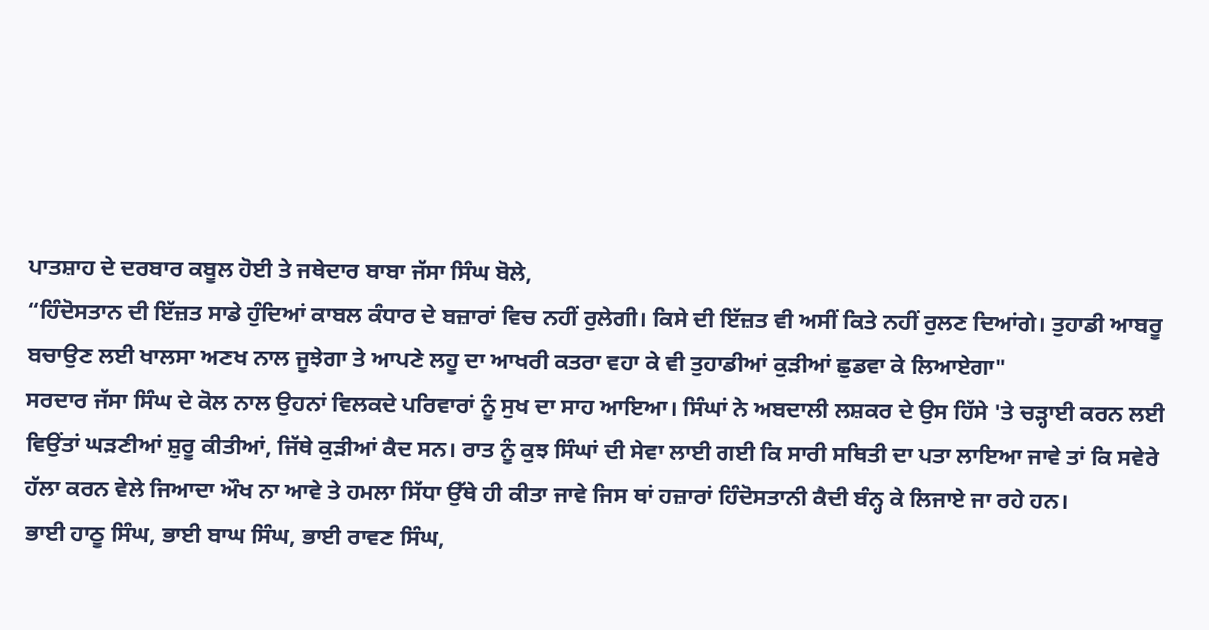ਪਾਤਸ਼ਾਹ ਦੇ ਦਰਬਾਰ ਕਬੂਲ ਹੋਈ ਤੇ ਜਥੇਦਾਰ ਬਾਬਾ ਜੱਸਾ ਸਿੰਘ ਬੋਲੇ,
“ਹਿੰਦੋਸਤਾਨ ਦੀ ਇੱਜ਼ਤ ਸਾਡੇ ਹੁੰਦਿਆਂ ਕਾਬਲ ਕੰਧਾਰ ਦੇ ਬਜ਼ਾਰਾਂ ਵਿਚ ਨਹੀਂ ਰੁਲੇਗੀ। ਕਿਸੇ ਦੀ ਇੱਜ਼ਤ ਵੀ ਅਸੀਂ ਕਿਤੇ ਨਹੀਂ ਰੁਲਣ ਦਿਆਂਗੇ। ਤੁਹਾਡੀ ਆਬਰੂ ਬਚਾਉਣ ਲਈ ਖਾਲਸਾ ਅਣਖ ਨਾਲ ਜੂਝੇਗਾ ਤੇ ਆਪਣੇ ਲਹੂ ਦਾ ਆਖਰੀ ਕਤਰਾ ਵਹਾ ਕੇ ਵੀ ਤੁਹਾਡੀਆਂ ਕੁੜੀਆਂ ਛੁਡਵਾ ਕੇ ਲਿਆਏਗਾ"
ਸਰਦਾਰ ਜੱਸਾ ਸਿੰਘ ਦੇ ਕੋਲ ਨਾਲ ਉਹਨਾਂ ਵਿਲਕਦੇ ਪਰਿਵਾਰਾਂ ਨੂੰ ਸੁਖ ਦਾ ਸਾਹ ਆਇਆ। ਸਿੰਘਾਂ ਨੇ ਅਬਦਾਲੀ ਲਸ਼ਕਰ ਦੇ ਉਸ ਹਿੱਸੇ 'ਤੇ ਚੜ੍ਹਾਈ ਕਰਨ ਲਈ ਵਿਉਂਤਾਂ ਘੜਣੀਆਂ ਸ਼ੁਰੂ ਕੀਤੀਆਂ, ਜਿੱਥੇ ਕੁੜੀਆਂ ਕੈਦ ਸਨ। ਰਾਤ ਨੂੰ ਕੁਝ ਸਿੰਘਾਂ ਦੀ ਸੇਵਾ ਲਾਈ ਗਈ ਕਿ ਸਾਰੀ ਸਥਿਤੀ ਦਾ ਪਤਾ ਲਾਇਆ ਜਾਵੇ ਤਾਂ ਕਿ ਸਵੇਰੇ ਹੱਲਾ ਕਰਨ ਵੇਲੇ ਜਿਆਦਾ ਔਖ ਨਾ ਆਵੇ ਤੇ ਹਮਲਾ ਸਿੱਧਾ ਉੱਥੇ ਹੀ ਕੀਤਾ ਜਾਵੇ ਜਿਸ ਥਾਂ ਹਜ਼ਾਰਾਂ ਹਿੰਦੋਸਤਾਨੀ ਕੈਦੀ ਬੰਨ੍ਹ ਕੇ ਲਿਜਾਏ ਜਾ ਰਹੇ ਹਨ।
ਭਾਈ ਹਾਠੂ ਸਿੰਘ, ਭਾਈ ਬਾਘ ਸਿੰਘ, ਭਾਈ ਰਾਵਣ ਸਿੰਘ,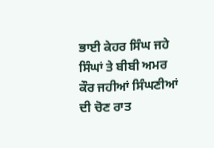ਭਾਈ ਕੇਹਰ ਸਿੰਘ ਜਹੇ ਸਿੰਘਾਂ ਤੇ ਬੀਬੀ ਅਮਰ ਕੌਰ ਜਹੀਆਂ ਸਿੰਘਣੀਆਂ ਦੀ ਚੋਣ ਰਾਤ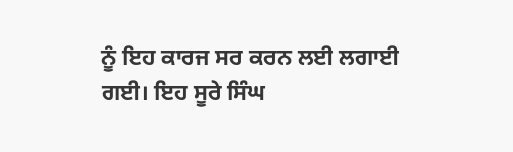ਨੂੰ ਇਹ ਕਾਰਜ ਸਰ ਕਰਨ ਲਈ ਲਗਾਈ ਗਈ। ਇਹ ਸੂਰੇ ਸਿੰਘ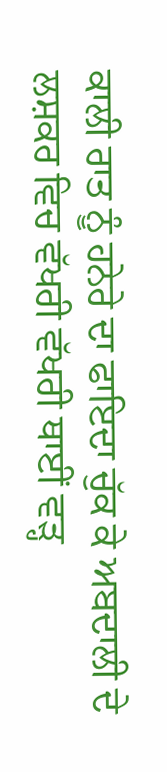ਕਾਲੀ ਰਾਤ ਨੂੰ ਹਨੇਰੇ ਦਾ ਫਾਇਦਾ ਚੁੱਕ ਕੇ ਅਬਦਾਲੀ ਦੇ ਲਸ਼ਕਰ ਵਿਚ ਵੱਖਰੀ ਵੱਖਰੀ ਥਾਈਂ ਵੜ੍ਹ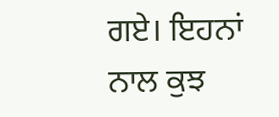ਗਏ। ਇਹਨਾਂ ਨਾਲ ਕੁਝ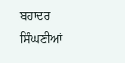ਬਹਾਦਰ ਸਿੰਘਣੀਆਂ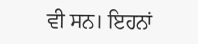ਵੀ ਸਨ। ਇਹਨਾਂ